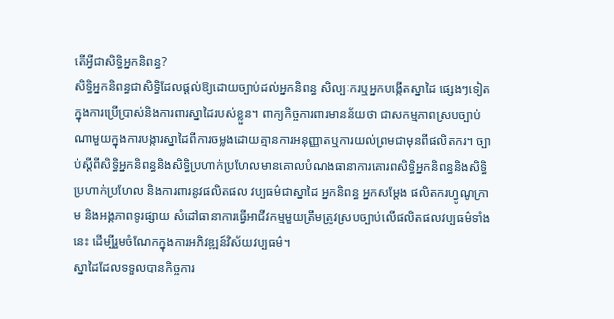តើអ្វីជាសិទ្ធិអ្នកនិពន្ធ?
សិទ្ធិអ្នកនិពន្ធជាសិទ្ធិដែលផ្តល់ឱ្យដោយច្បាប់ដល់អ្នកនិពន្ធ សិល្បៈករឬអ្នកបង្កើតស្នាដៃ ផ្សេងៗទៀត ក្នុងការប្រើប្រាស់និងការពារស្នាដៃរបស់ខ្លួន។ ពាក្យកិច្ចការពារមានន័យថា ជាសកម្មភាពស្របច្បាប់ណាមួយក្នុងការបង្ការស្នាដៃពីការចម្លងដោយគ្មានការអនុញ្ញាតឬការយល់ព្រមជាមុនពីផលិតករ។ ច្បាប់ស្តីពីសិទ្ធិអ្នកនិពន្ធនិងសិទ្ធិប្រហាក់ប្រហែលមានគោលបំណងធានាការគោរពសិទ្ធិអ្នកនិពន្ធនិងសិទ្ធិប្រហាក់ប្រហែល និងការពារនូវផលិតផល វប្បធម៌ជាស្នាដៃ អ្នកនិពន្ធ អ្នកសម្តែង ផលិតករហ្វូណូក្រាម និងអង្គភាពទូរផ្សាយ សំដៅធានាការធ្វើអាជីវកម្មមួយត្រឹមត្រូវស្របច្បាប់លើផលិតផលវប្បធម៌ទាំងនេះ ដើម្បីរួមចំណែកក្នុងការអភិវឌ្ឍន៍វិស័យវប្បធម៌។
ស្នាដៃដែលទទួលបានកិច្ចការ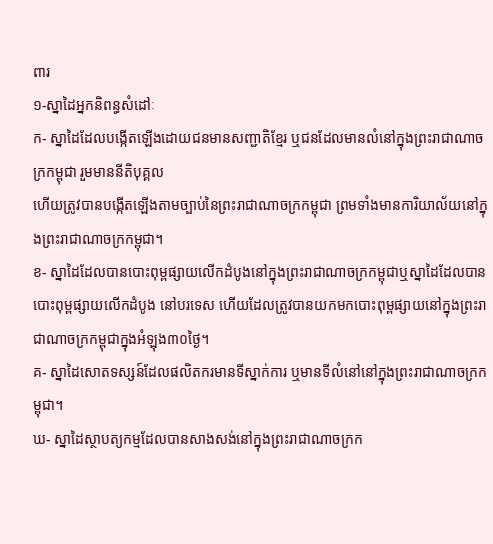ពារ
១-ស្នាដៃអ្នកនិពន្ធសំដៅៈ
ក- ស្នាដៃដែលបង្កើតឡើងដោយជនមានសញ្ជាតិខ្មែរ ឬជនដែលមានលំនៅក្នុងព្រះរាជាណាចក្រកម្ពុជា រួមមាននីតិបុគ្គល
ហើយត្រូវបានបង្កើតឡើងតាមច្បាប់នៃព្រះរាជាណាចក្រកម្ពុជា ព្រមទាំងមានការិយាល័យនៅក្នុងព្រះរាជាណាចក្រកម្ពុជា។
ខ- ស្នាដៃដែលបានបោះពុម្ពផ្សាយលើកដំបូងនៅក្នុងព្រះរាជាណាចក្រកម្ពុជាឬស្នាដៃដែលបានបោះពុម្ពផ្សាយលើកដំបូង នៅបរទេស ហើយដែលត្រូវបានយកមកបោះពុម្ពផ្សាយនៅក្នុងព្រះរាជាណាចក្រកម្ពុជាក្នុងអំឡុង៣០ថ្ងៃ។
គ- ស្នាដៃសោតទស្សន៍ដែលផលិតករមានទីស្នាក់ការ ឬមានទីលំនៅនៅក្នុងព្រះរាជាណាចក្រកម្ពុជា។
ឃ- ស្នាដៃស្ថាបត្យកម្មដែលបានសាងសង់នៅក្នុងព្រះរាជាណាចក្រក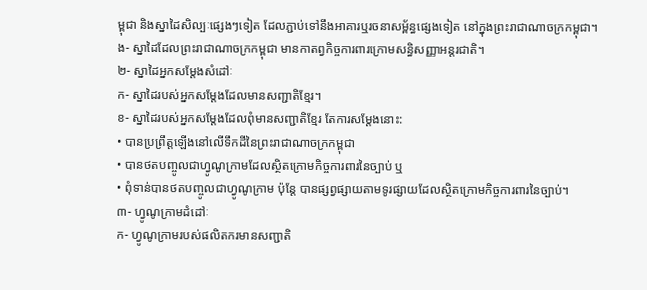ម្ពុជា និងស្នាដៃសិល្បៈផ្សេងៗទៀត ដែលភ្ជាប់ទៅនឹងអាគារឬរចនាសម្ព័ន្ធផ្សេងទៀត នៅក្នុងព្រះរាជាណាចក្រកម្ពុជា។
ង- ស្នាដៃដែលព្រះរាជាណាចក្រកម្ពុជា មានកាតព្វកិច្ចការពារក្រោមសន្ធិសញ្ញាអន្តរជាតិ។
២- ស្នាដៃអ្នកសម្តែងសំដៅៈ
ក- ស្នាដៃរបស់អ្នកសម្តែងដែលមានសញ្ជាតិខ្មែរ។
ខ- ស្នាដៃរបស់អ្នកសម្តែងដែលពុំមានសញ្ជាតិខ្មែរ តែការសម្តែងនោះ:
• បានប្រព្រឹត្តឡើងនៅលើទឹកដីនៃព្រះរាជាណាចក្រកម្ពុជា
• បានថតបញ្ចូលជាហ្វូណូក្រាមដែលស្ថិតក្រោមកិច្ចការពារនៃច្បាប់ ឬ
• ពុំទាន់បានថតបញ្ចូលជាហ្វូណូក្រាម ប៉ុន្តែ បានផ្សព្វផ្សាយតាមទូរផ្សាយដែលស្ថិតក្រោមកិច្ចការពារនៃច្បាប់។
៣- ហ្វូណូក្រាមដំដៅៈ
ក- ហ្វូណូក្រាមរបស់ផលិតករមានសញ្ជាតិ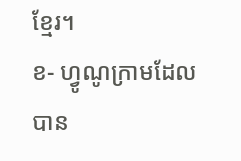ខ្មែរ។
ខ- ហ្វូណូក្រាមដែលបាន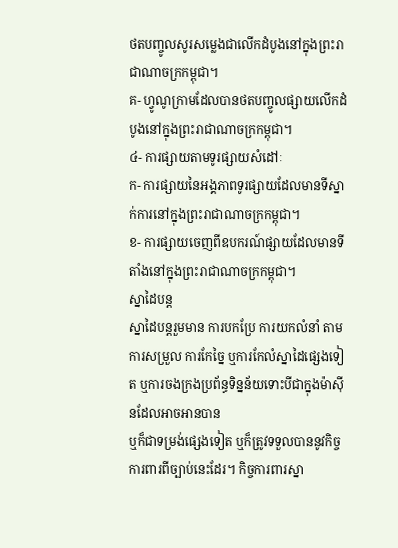ថតបញ្ចូលសូរសម្លេងជាលើកដំបូងនៅក្នុងព្រះរាជាណាចក្រកម្ពុជា។
គ- ហ្វូណូក្រាមដែលបានថតបញ្ចូលផ្សាយលើកដំបូងនៅក្នុងព្រះរាជាណាចក្រកម្ពុជា។
៤- ការផ្សាយតាមទូរផ្សាយសំដៅៈ
ក- ការផ្សាយនៃអង្គភាពទូរផ្សាយដែលមានទីស្នាក់ការនៅក្នុងព្រះរាជាណាចក្រកម្ពុជា។
ខ- ការផ្សាយចេញពីឧបករណ៍ផ្សាយដែលមានទីតាំងនៅក្នុងព្រះរាជាណាចក្រកម្ពុជា។
ស្នាដៃបន្ត
ស្នាដៃបន្តរួមមាន ការបកប្រែ ការយកលំនាំ តាមការសម្រួល ការកែច្នៃ ឬការកែលំស្នាដៃផ្សេងទៀត ឬការចងក្រងប្រព័ន្ធទិន្នន័យទោះបីជាក្នុងម៉ាស៊ីនដែលអាចអានបាន
ឬក៏ជាទម្រង់ផ្សេងទៀត ឬក៏ត្រូវទទួលបាននូវកិច្ចការពារពីច្បាប់នេះដែរ។ កិច្ចការពារស្នា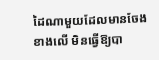ដៃណាមួយដែលមានចែងខាងលើ មិនធ្វើឱ្យបា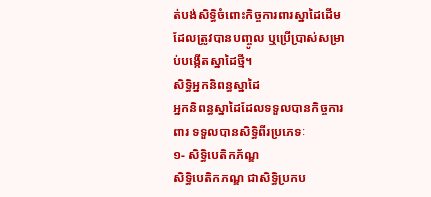ត់បង់សិទ្ធិចំពោះកិច្ចការពារស្នាដៃដើម ដែលត្រូវបានបញ្ចូល ឬប្រើប្រាស់សម្រាប់បង្កើតស្នាដៃថ្មី។
សិទ្ធិអ្នកនិពន្ធស្នាដៃ
អ្នកនិពន្ធស្នាដៃដែលទទួលបានកិច្ចការពារ ទទួលបានសិទ្ធិពីរប្រភេទៈ
១- សិទ្ធិបេតិកភ័ណ្ឌ
សិទ្ធិបេតិកភណ្ឌ ជាសិទ្ធិប្រកប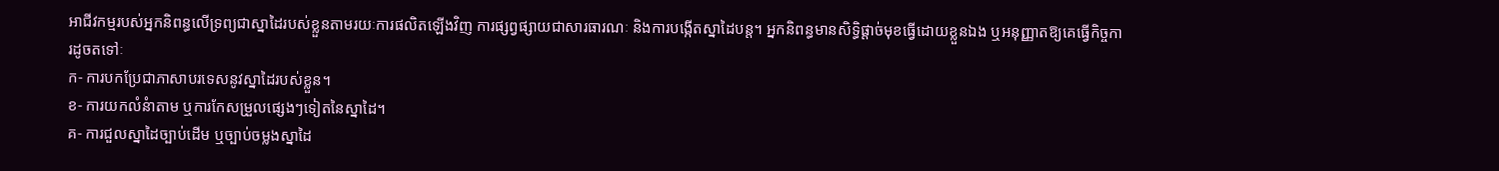អាជីវកម្មរបស់អ្នកនិពន្ធលើទ្រព្យជាស្នាដៃរបស់ខ្លួនតាមរយៈការផលិតឡើងវិញ ការផ្សព្វផ្សាយជាសារធារណៈ និងការបង្កើតស្នាដៃបន្ត។ អ្នកនិពន្ធមានសិទ្ធិផ្តាច់មុខធ្វើដោយខ្លួនឯង ឬអនុញ្ញាតឱ្យគេធ្វើកិច្ចការដូចតទៅៈ
ក- ការបកប្រែជាភាសាបរទេសនូវស្នាដៃរបស់ខ្លួន។
ខ- ការយកលំនំាតាម ឬការកែសម្រួលផ្សេងៗទៀតនៃស្នាដៃ។
គ- ការជួលស្នាដៃច្បាប់ដើម ឬច្បាប់ចម្លងស្នាដៃ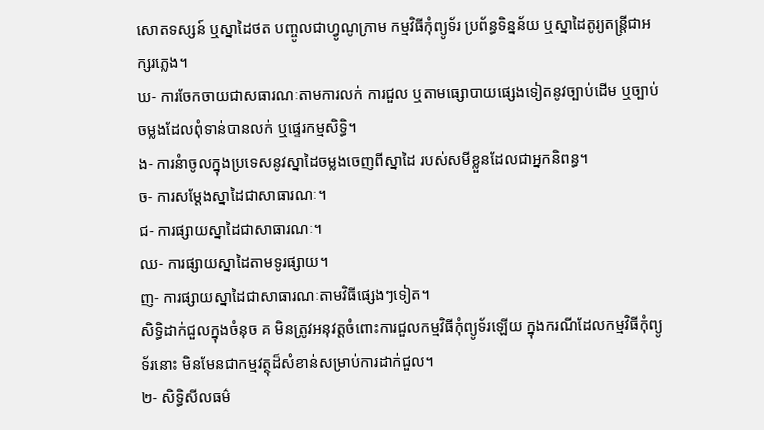សោតទស្សន៍ ឬស្នាដៃថត បញ្ចូលជាហ្វូណូក្រាម កម្មវិធីកុំព្យូទ័រ ប្រព័ន្ធទិន្នន័យ ឬស្នាដៃតូរ្យតន្ត្រីជាអក្សរភ្លេង។
ឃ- ការចែកចាយជាសធារណៈតាមការលក់ ការជួល ឬតាមធ្សោបាយផ្សេងទៀតនូវច្បាប់ដើម ឬច្បាប់ចម្លងដែលពុំទាន់បានលក់ ឬផ្ទេរកម្មសិទ្ធិ។
ង- ការនំាចូលក្នុងប្រទេសនូវស្នាដៃចម្លងចេញពីស្នាដៃ របស់សមីខ្លួនដែលជាអ្នកនិពន្ធ។
ច- ការសម្តែងស្នាដៃជាសាធារណៈ។
ជ- ការផ្សាយស្នាដៃជាសាធារណៈ។
ឈ- ការផ្សាយស្នាដៃតាមទូរផ្សាយ។
ញ- ការផ្សាយស្នាដៃជាសាធារណៈតាមវិធីផ្សេងៗទៀត។
សិទ្ធិដាក់ជួលក្នុងចំនុច គ មិនត្រូវអនុវត្តចំពោះការជួលកម្មវិធីកុំព្យូទ័រឡើយ ក្នុងករណីដែលកម្មវិធីកុំព្យូទ័រនោះ មិនមែនជាកម្មវត្ថុដ៏សំខាន់សម្រាប់ការដាក់ជួល។
២- សិទ្ធិសីលធម៌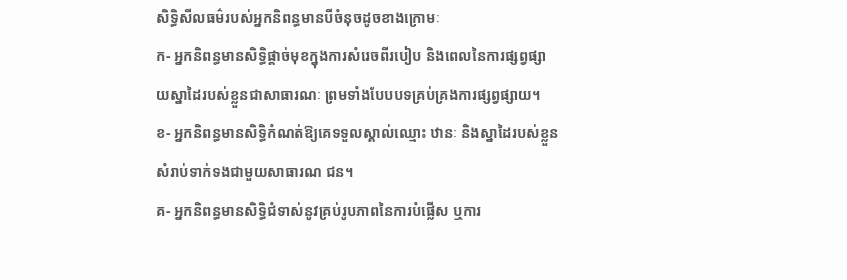សិទ្ធិសីលធម៌របស់អ្នកនិពន្ធមានបីចំនុចដូចខាងក្រោមៈ
ក- អ្នកនិពន្ធមានសិទ្ធិផ្តាច់មុខក្នុងការសំរេចពីរបៀប និងពេលនៃការផ្សព្វផ្សាយស្នាដៃរបស់ខ្លួនជាសាធារណៈ ព្រមទាំងបែបបទគ្រប់គ្រងការផ្សព្វផ្សាយ។
ខ- អ្នកនិពន្ធមានសិទ្ធិកំណត់ឱ្យគេទទួលស្គាល់ឈ្មោះ ឋានៈ និងស្នាដៃរបស់ខ្លួនសំរាប់ទាក់ទងជាមួយសាធារណ ជន។
គ- អ្នកនិពន្ធមានសិទ្ធិជំទាស់នូវគ្រប់រូបភាពនៃការបំផ្លើស ឬការ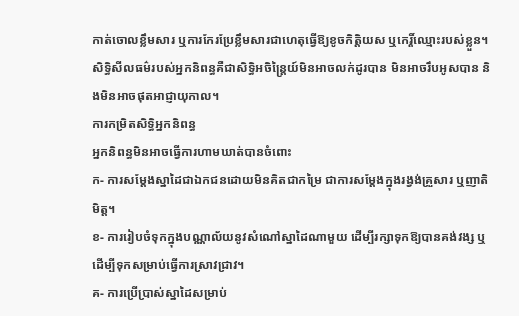កាត់ចោលខ្លឹមសារ ឬការកែរប្រែខ្លឹមសារជាហេតុធ្វើឱ្យខូចកិត្តិយស ឬកេរ្តិ៍ឈ្មោះរបស់ខ្លួន។ សិទ្ធិសីលធម៌របស់អ្នកនិពន្ធគឺជាសិទ្ធិអចិន្រ្តៃយ៍មិនអាចលក់ដូរបាន មិនអាចរឹបអូសបាន និងមិនអាចផុតអាជ្ញាយុកាល។
ការកម្រិតសិទ្ធិអ្នកនិពន្ធ
អ្នកនិពន្ធមិនអាចធ្វើការហាមឃាត់បានចំពោះ
ក- ការសម្តែងស្នាដៃជាឯកជនដោយមិនគិតជាកម្រៃ ជាការសម្តែងក្នុងរង្វង់គ្រួសារ ឬញាតិមិត្ត។
ខ- ការរៀបចំទុកក្នុងបណ្ណាល័យនូវសំណៅស្នាដៃណាមួយ ដើម្បីរក្សាទុកឱ្យបានគង់វង្ស ឬដើម្បីទុកសម្រាប់ធ្វើការស្រាវជ្រាវ។
គ- ការប្រើប្រាស់ស្នាដៃសម្រាប់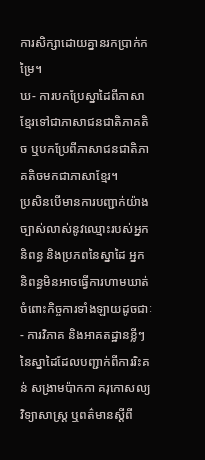ការសិក្សាដោយគ្នានរកប្រាក់កម្រៃ។
ឃ- ការបកប្រែស្នាដៃពីភាសាខ្មែរទៅជាភាសាជនជាតិភាគតិច ឬបកប្រែពីភាសាជនជាតិភាគតិចមកជាភាសាខ្មែរ។
ប្រសិនបើមានការបញ្ជាក់យ៉ាងច្បាស់លាស់នូវឈ្មោះរបស់អ្នកនិពន្ធ និងប្រភពនៃស្នាដៃ អ្នកនិពន្ធមិនអាចធ្វើការហាមឃាត់ ចំពោះកិច្ចការទាំងឡាយដូចជាៈ
- ការវិភាគ និងអាគតដ្ឋានខ្លីៗនៃស្នាដៃដែលបញ្ជាក់ពីការរិះគន់ សង្រាមប៉ាកកា គរុកោសល្យ វិទ្យាសាស្រ្ត ឬពត៌មានស្តីពី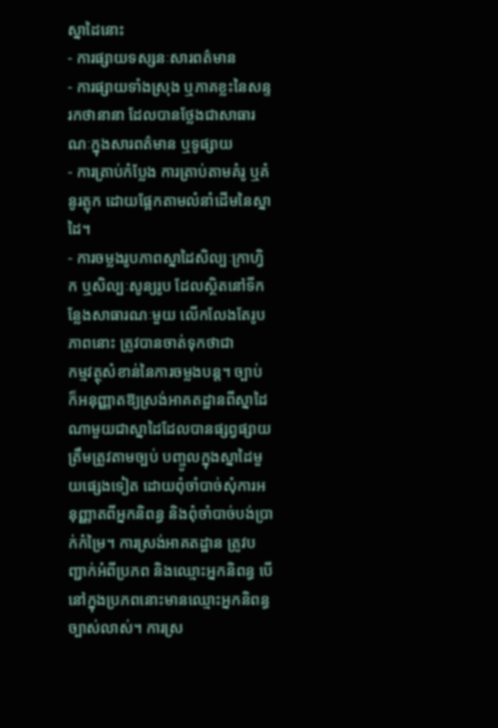ស្នាដៃនោះ
- ការផ្សាយទស្សនៈសារពត៌មាន
- ការផ្សាយទាំងស្រុង ឬភាគខ្លះនៃសន្ទរកថានានា ដែលបានថ្លែងជាសាធារណៈក្នុងសារពត៌មាន ឬទូផ្សាយ
- ការត្រាប់កំប្លែង ការត្រាប់តាមគំរូ ឬគំនូរត្លុក ដោយផ្អែកតាមលំនាំដើមនៃស្នាដៃ។
- ការចម្លងរូបភាពស្នាដៃសិល្បៈក្រាហ្វិក ឬសិល្បៈសូន្យរូប ដែលស្ថិតនៅទីកន្លែងសាធារណៈមួយ លើកលែងតែរូបភាពនោះ ត្រូវបានចាត់ទុកថាជា
កម្មវត្ថុសំខាន់នៃការចម្លងបន្ត។ ច្បាប់ ក៏អនុញ្ញាតឱ្យស្រង់អាគតដ្ឋានពីស្នាដៃណាមួយជាស្នាដៃដែលបានផ្សព្វផ្សាយត្រឹមត្រូវតាមច្បប់ បញ្ចូលក្នុងស្នាដៃមួយផ្សេងទៀត ដោយពុំចាំបាច់សុំការអនុញ្ញាតពីអ្នកនិពន្ធ និងពុំចាំបាច់បង់ប្រាក់កំម្រៃ។ ការស្រង់អាគតដ្ឋាន ត្រូវបញ្ជាក់អំពីប្រភព និងឈ្មោះអ្នកនិពន្ធ បើនៅក្នុងប្រភពនោះមានឈ្មោះអ្នកនិពន្ធ
ច្បាស់លាស់។ ការស្រ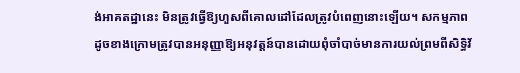ង់អាគតដ្ឋានេះ មិនត្រូវធ្វើឱ្យហួសពីគោលដៅដែលត្រូវបំពេញនោះឡើយ។ សកម្មភាពដូចខាងក្រោមត្រូវបានអនុញ្ញាឱ្យអនុវត្តន៍បានដោយពុំចាំបាច់មានការយល់ព្រមពីសិទ្ធិវ័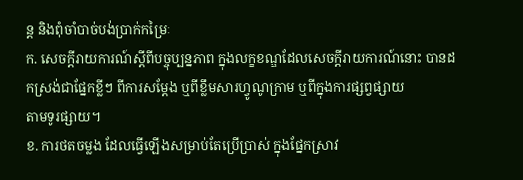ន្ត និងពុំចាំបាច់បង់ប្រាក់កម្រៃៈ
ក. សេចក្តីរាយការណ៍ស្តីពីបច្ចុប្បន្នភាព ក្នុងលក្ខខណ្ឌដែលសេចក្តីរាយការណ៍នោះ បានដកស្រង់ជាផ្នែកខ្លីៗ ពីការសម្តែង ឬពីខ្លឹមសារហ្វូណូក្រាម ឬពីក្នុងការផ្សព្វផ្សាយ
តាមទូរផ្សាយ។
ខ. ការថតចម្លង ដែលធ្វើឡើងសម្រាប់តែប្រើប្រាស់ ក្នុងផ្នែកស្រាវ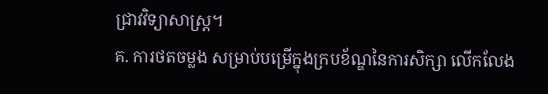ជា្រវវិទ្យាសាស្រ្ត។
គ. ការថតចម្លង សម្រាប់បម្រើក្នុងក្របខ័ណ្ឌនៃការសិក្សា លើកលែង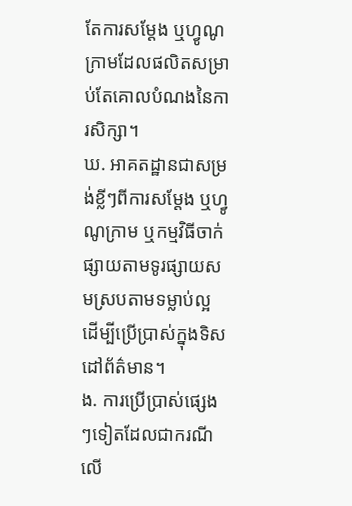តែការសម្តែង ឬហ្វូណូក្រាមដែលផលិតសម្រាប់តែគោលបំណងនៃការសិក្សា។
ឃ. អាគតដ្ឋានជាសម្រង់ខ្លីៗពីការសម្តែង ឬហ្វូណូក្រាម ឬកម្មវិធីចាក់ផ្សាយតាមទូរផ្សាយសមស្របតាមទម្លាប់ល្អ ដើម្បីប្រើប្រាស់ក្នុងទិសដៅព័ត៌មាន។
ង. ការប្រើប្រាស់ផ្សេងៗទៀតដែលជាករណីលើ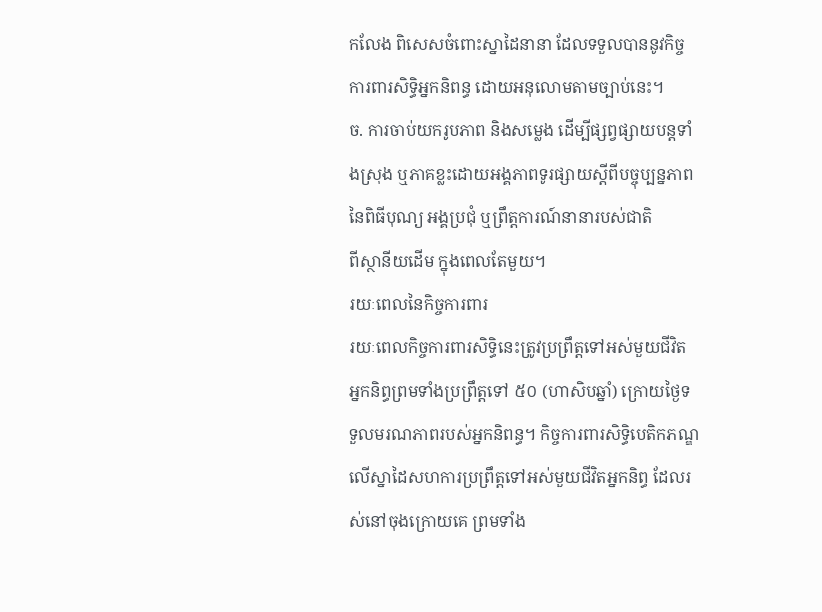កលែង ពិសេសចំពោះស្នាដៃនានា ដែលទទួលបាននូវកិច្ចការពារសិទ្ធិអ្នកនិពន្ធ ដោយអនុលោមតាមច្បាប់នេះ។
ច. ការចាប់យករូបភាព និងសម្លេង ដើម្បីផ្សព្វផ្សាយបន្តទាំងស្រុង ឬភាគខ្លះដោយអង្គភាពទូរផ្សាយស្តីពីបច្ចុប្បន្នភាពនៃពិធីបុណ្យ អង្គប្រជុំ ឬព្រឹត្តការណ៍នានារបស់ជាតិ
ពីស្ថានីយដើម ក្នុងពេលតែមួយ។
រយៈពេលនៃកិច្ចការពារ
រយៈពេលកិច្ចការពារសិទ្ធិនេះត្រូវប្រព្រឹត្តទៅអស់មួយជីវិត អ្នកនិព្ធព្រមទាំងប្រព្រឹត្តទៅ ៥០ (ហាសិបឆ្នាំ) ក្រោយថ្ងៃទទួលមរណភាពរបស់អ្នកនិពន្ធ។ កិច្ចការពារសិទ្ធិបេតិកភណ្ឌលើស្នាដៃសហការប្រព្រឹត្តទៅអស់មួយជីវិតអ្នកនិព្ធ ដែលរស់នៅចុងក្រោយគេ ព្រមទាំង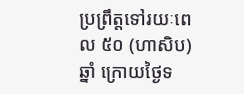ប្រព្រឹត្តទៅរយៈពេល ៥០ (ហាសិប) ឆ្នាំ ក្រោយថ្ងៃទ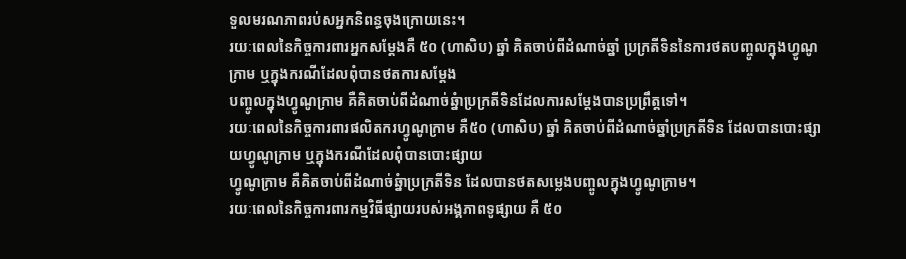ទួលមរណភាពរប់សអ្នកនិពន្ធចុងក្រោយនេះ។
រយៈពេលនៃកិច្ចការពារអ្នកសម្តែងគឺ ៥០ (ហាសិប) ឆ្នាំ គិតចាប់ពីដំណាច់ឆ្នាំ ប្រក្រតីទិននៃការថតបញ្ចូលក្នុងហ្វូណូក្រាម ឬក្នុងករណីដែលពុំបានថតការសម្តែង
បញ្ចូលក្នុងហ្វូណូក្រាម គឺគិតចាប់ពីដំណាច់ឆ្នំាប្រក្រតីទិនដែលការសម្តែងបានប្រព្រឹត្តទៅ។
រយៈពេលនៃកិច្ចការពារផលិតករហ្វូណូក្រាម គឺ៥០ (ហាសិប) ឆ្នាំ គិតចាប់ពីដំណាច់ឆ្នាំប្រក្រតីទិន ដែលបានបោះផ្សាយហ្វូណូក្រាម ឬក្នុងករណីដែលពុំបានបោះផ្សាយ
ហ្វូណូក្រាម គឺគិតចាប់ពីដំណាច់ឆ្នំាប្រក្រតីទិន ដែលបានថតសម្លេងបញ្ចូលក្នុងហ្វូណូក្រាម។
រយៈពេលនៃកិច្ចការពារកម្មវិធីផ្សាយរបស់អង្គភាពទូផ្សាយ គឺ ៥០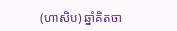(ហាសិប) ឆ្នាំគិតចា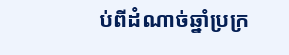ប់ពីដំណាច់ឆ្នាំប្រក្រ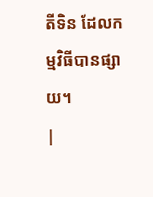តីទិន ដែលកម្មវិធីបានផ្សាយ។
|